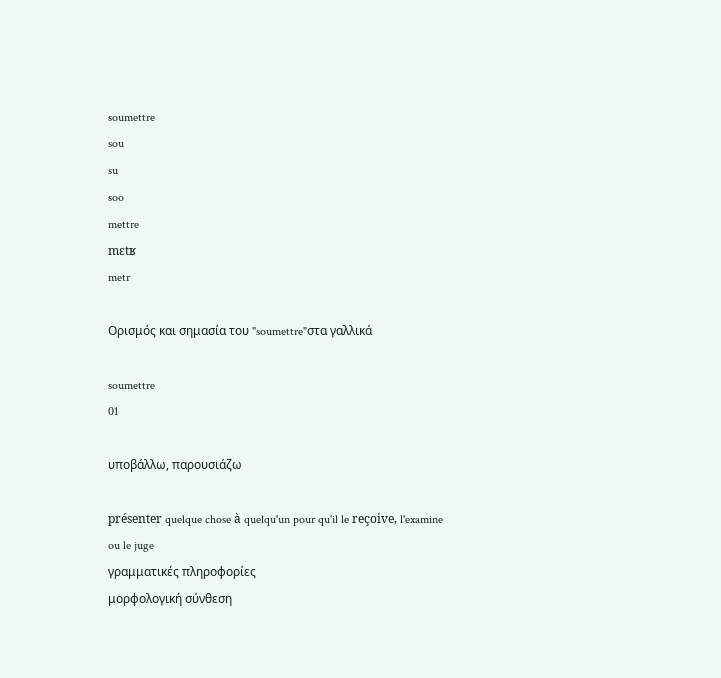soumettre
sou
su
soo
mettre
mɛtʁ
metr

Ορισμός και σημασία του "soumettre"στα γαλλικά

soumettre
01

υποβάλλω, παρουσιάζω

présenter quelque chose à quelqu'un pour qu'il le reçoive, l'examine ou le juge
γραμματικές πληροφορίες
μορφολογική σύνθεση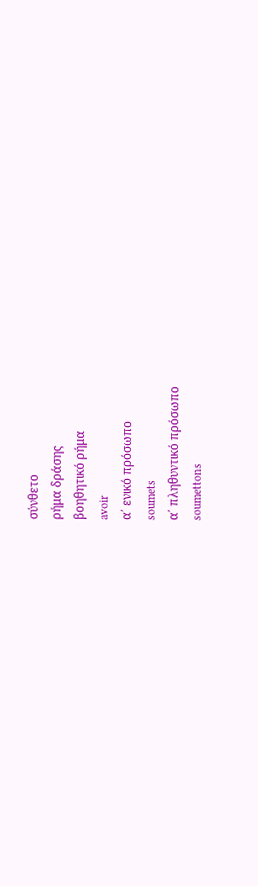σύνθετο
ρήμα δράσης
βοηθητικό ρήμα
avoir
α΄ ενικό πρόσωπο
soumets
α΄ πληθυντικό πρόσωπο
soumettons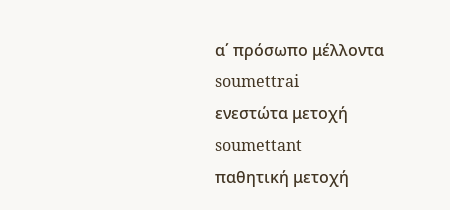α΄ πρόσωπο μέλλοντα
soumettrai
ενεστώτα μετοχή
soumettant
παθητική μετοχή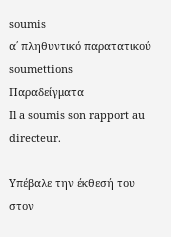soumis
α΄ πληθυντικό παρατατικού
soumettions
Παραδείγματα
Il a soumis son rapport au directeur.

Υπέβαλε την έκθεσή του στον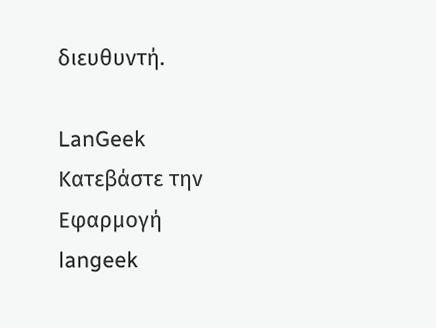διευθυντή.

LanGeek
Κατεβάστε την Εφαρμογή
langeek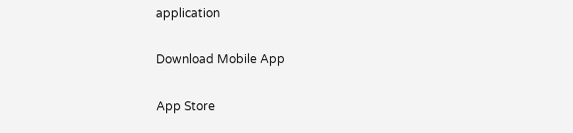application

Download Mobile App

App Store